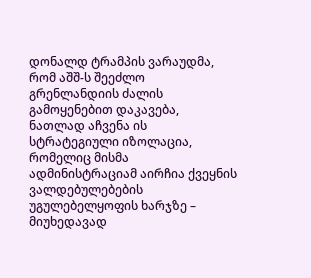დონალდ ტრამპის ვარაუდმა, რომ აშშ-ს შეეძლო გრენლანდიის ძალის გამოყენებით დაკავება, ნათლად აჩვენა ის სტრატეგიული იზოლაცია, რომელიც მისმა ადმინისტრაციამ აირჩია ქვეყნის ვალდებულებების უგულებელყოფის ხარჯზე – მიუხედავად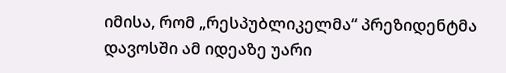იმისა, რომ „რესპუბლიკელმა“ პრეზიდენტმა დავოსში ამ იდეაზე უარი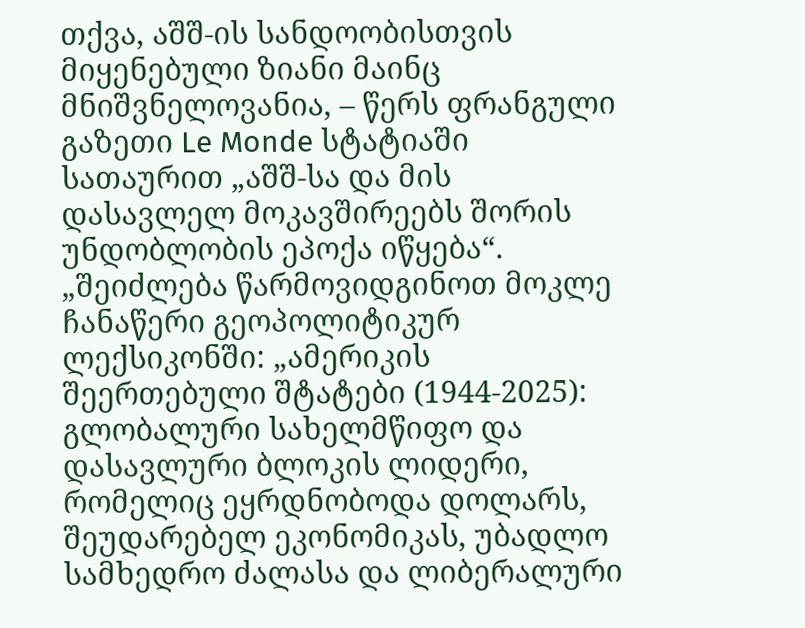თქვა, აშშ-ის სანდოობისთვის მიყენებული ზიანი მაინც მნიშვნელოვანია, – წერს ფრანგული გაზეთი Le Monde სტატიაში სათაურით „აშშ-სა და მის დასავლელ მოკავშირეებს შორის უნდობლობის ეპოქა იწყება“.
„შეიძლება წარმოვიდგინოთ მოკლე ჩანაწერი გეოპოლიტიკურ ლექსიკონში: „ამერიკის შეერთებული შტატები (1944-2025): გლობალური სახელმწიფო და დასავლური ბლოკის ლიდერი, რომელიც ეყრდნობოდა დოლარს, შეუდარებელ ეკონომიკას, უბადლო სამხედრო ძალასა და ლიბერალური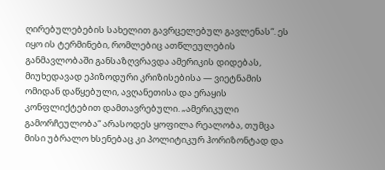ღირებულებების სახელით გავრცელებულ გავლენას“. ეს იყო ის ტერმინები, რომლებიც ათწლეულების განმავლობაში განსაზღვრავდა ამერიკის დიდებას, მიუხედავად ეპიზოდური კრიზისებისა — ვიეტნამის ომიდან დაწყებული, ავღანეთისა და ერაყის კონფლიქტებით დამთავრებული. „ამერიკული გამორჩეულობა“ არასოდეს ყოფილა რეალობა, თუმცა მისი უბრალო ხსენებაც კი პოლიტიკურ ჰორიზონტად და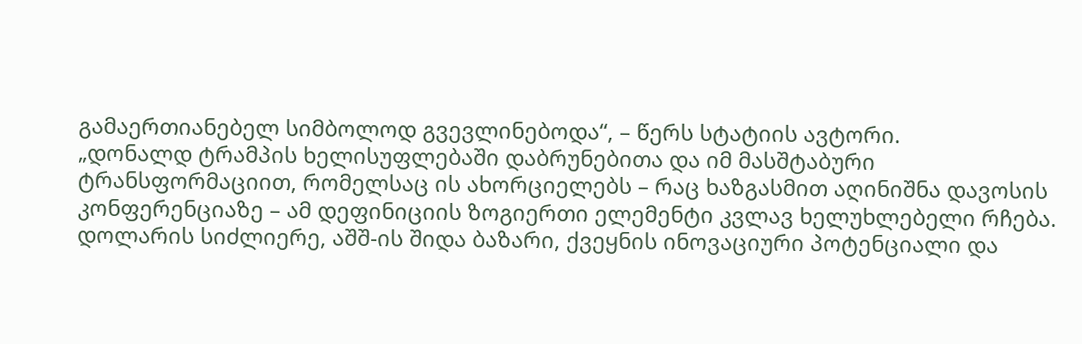გამაერთიანებელ სიმბოლოდ გვევლინებოდა“, – წერს სტატიის ავტორი.
„დონალდ ტრამპის ხელისუფლებაში დაბრუნებითა და იმ მასშტაბური ტრანსფორმაციით, რომელსაც ის ახორციელებს – რაც ხაზგასმით აღინიშნა დავოსის კონფერენციაზე – ამ დეფინიციის ზოგიერთი ელემენტი კვლავ ხელუხლებელი რჩება. დოლარის სიძლიერე, აშშ-ის შიდა ბაზარი, ქვეყნის ინოვაციური პოტენციალი და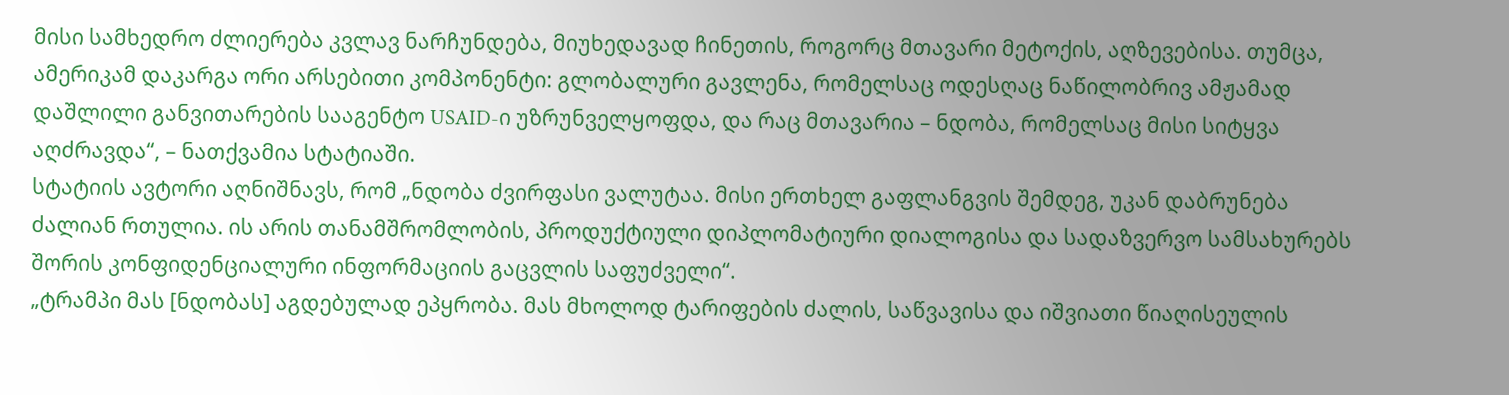მისი სამხედრო ძლიერება კვლავ ნარჩუნდება, მიუხედავად ჩინეთის, როგორც მთავარი მეტოქის, აღზევებისა. თუმცა, ამერიკამ დაკარგა ორი არსებითი კომპონენტი: გლობალური გავლენა, რომელსაც ოდესღაც ნაწილობრივ ამჟამად დაშლილი განვითარების სააგენტო USAID-ი უზრუნველყოფდა, და რაც მთავარია – ნდობა, რომელსაც მისი სიტყვა აღძრავდა“, – ნათქვამია სტატიაში.
სტატიის ავტორი აღნიშნავს, რომ „ნდობა ძვირფასი ვალუტაა. მისი ერთხელ გაფლანგვის შემდეგ, უკან დაბრუნება ძალიან რთულია. ის არის თანამშრომლობის, პროდუქტიული დიპლომატიური დიალოგისა და სადაზვერვო სამსახურებს შორის კონფიდენციალური ინფორმაციის გაცვლის საფუძველი“.
„ტრამპი მას [ნდობას] აგდებულად ეპყრობა. მას მხოლოდ ტარიფების ძალის, საწვავისა და იშვიათი წიაღისეულის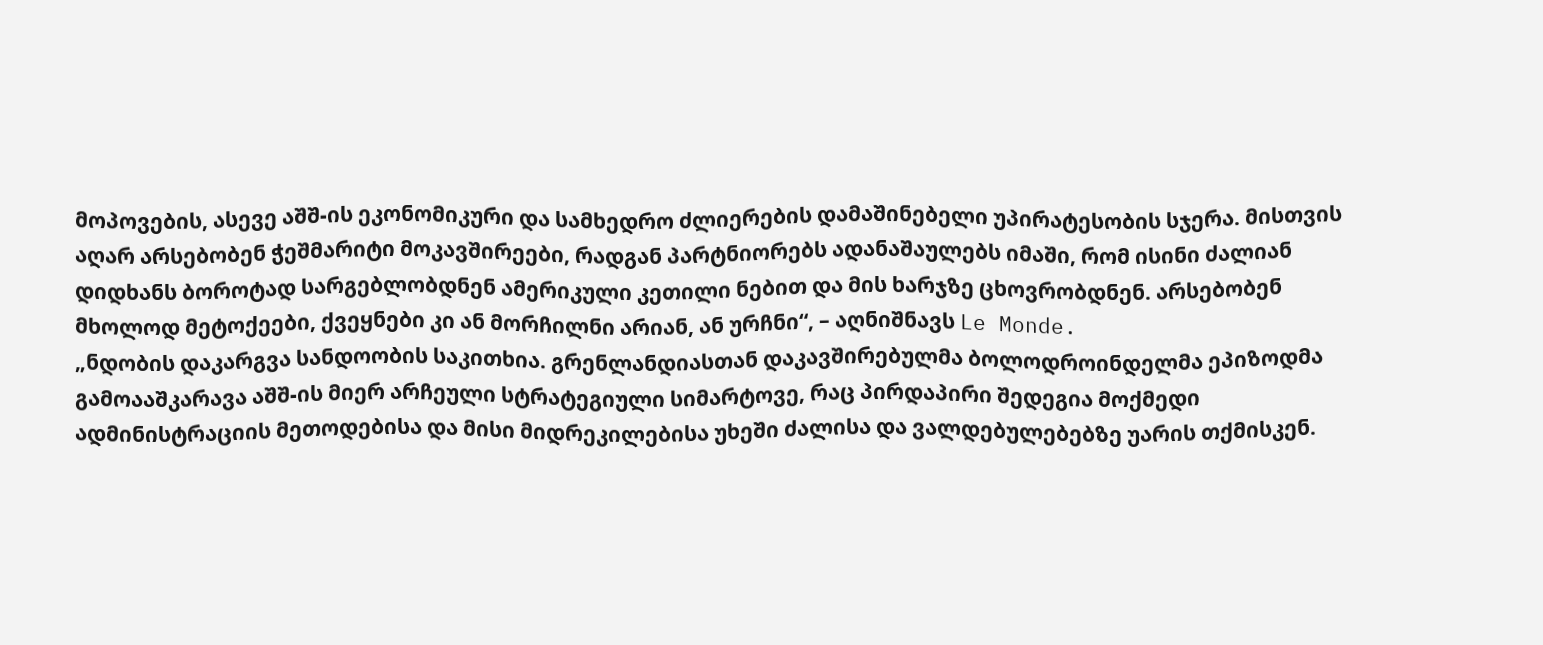მოპოვების, ასევე აშშ-ის ეკონომიკური და სამხედრო ძლიერების დამაშინებელი უპირატესობის სჯერა. მისთვის აღარ არსებობენ ჭეშმარიტი მოკავშირეები, რადგან პარტნიორებს ადანაშაულებს იმაში, რომ ისინი ძალიან დიდხანს ბოროტად სარგებლობდნენ ამერიკული კეთილი ნებით და მის ხარჯზე ცხოვრობდნენ. არსებობენ მხოლოდ მეტოქეები, ქვეყნები კი ან მორჩილნი არიან, ან ურჩნი“, – აღნიშნავს Le Monde.
„ნდობის დაკარგვა სანდოობის საკითხია. გრენლანდიასთან დაკავშირებულმა ბოლოდროინდელმა ეპიზოდმა გამოააშკარავა აშშ-ის მიერ არჩეული სტრატეგიული სიმარტოვე, რაც პირდაპირი შედეგია მოქმედი ადმინისტრაციის მეთოდებისა და მისი მიდრეკილებისა უხეში ძალისა და ვალდებულებებზე უარის თქმისკენ.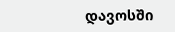დავოსში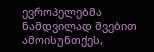ევროპელებმა ნამდვილად შვებით ამოისუნთქეს,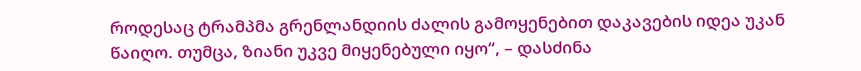როდესაც ტრამპმა გრენლანდიის ძალის გამოყენებით დაკავების იდეა უკან წაიღო. თუმცა, ზიანი უკვე მიყენებული იყო“, – დასძინა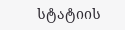სტატიის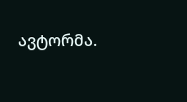ავტორმა.